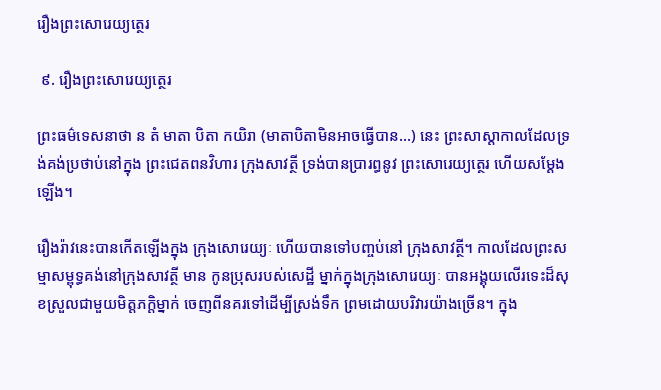រឿងព្រះសោរេយ្យត្ថេរ

 ៩. រឿងព្រះសោរេយ្យត្ថេរ

ព្រះធម៌ទេសនាថា ន តំ មាតា បិតា កយិរា (មាតាបិតាមិនអាចធ្វើបាន...) នេះ ព្រះសាស្តាកាលដែលទ្រង់គង់ប្រថាប់នៅក្នុង ព្រះជេតពនវិហារ ក្រុងសាវត្ថី ទ្រង់បានប្រារព្ធនូវ ព្រះសោរេយ្យត្ថេរ ហើយសម្ដែងឡើង។

រឿងរ៉ាវនេះបានកើតឡើងក្នុង ក្រុងសោរេយ្យៈ ហើយបានទៅបញ្ចប់នៅ ក្រុងសាវត្ថី។ កាលដែលព្រះសម្មាសម្ពុទ្ធគង់នៅក្រុងសាវត្ថី មាន កូនប្រុសរបស់សេដ្ឋី ម្នាក់ក្នុងក្រុងសោរេយ្យៈ បានអង្គុយលើរទេះដ៏សុខស្រួលជាមួយមិត្តភក្តិម្នាក់ ចេញពីនគរទៅដើម្បីស្រង់ទឹក ព្រមដោយបរិវារយ៉ាងច្រើន។ ក្នុង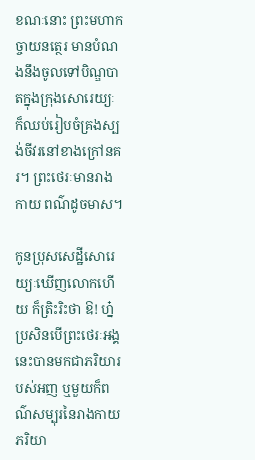ខណៈនោះ ព្រះមហាកច្ចាយនត្ថេរ មានបំណងនឹងចូលទៅបិណ្ឌបាតក្នុងក្រុងសោរេយ្យៈ ក៏ឈប់រៀបចំគ្រងស្បង់ចីវរនៅខាងក្រៅនគរ។ ព្រះថេរៈមានរាងកាយ ពណ៌ដូចមាស។

កូនប្រុសសេដ្ឋីសោរេយ្យៈឃើញលោកហើយ ក៏ត្រិះរិះថា ឱ! ហ្ន៎ ប្រសិនបើព្រះថេរៈអង្គនេះបានមកជាភរិយារបស់អញ ឬមួយក៏ពណ៌សម្បុរនៃរាងកាយភរិយា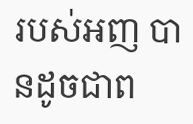របស់អញ បានដូចជាព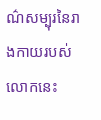ណ៌សម្បុរនៃរាងកាយរបស់លោកនេះ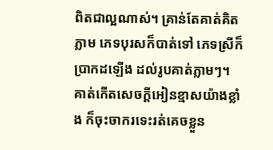ពិតជាល្អណាស់។ គ្រាន់តែគាត់គិតភ្លាម ភេទបុរសក៏បាត់ទៅ ភេទស្រីក៏ប្រាកដឡើង ដល់រូបគាត់ភ្លាមៗ។ គាត់កើតសេចក្ដីអៀនខ្មាសយ៉ាងខ្លាំង ក៏ចុះចាករទេះរត់គេចខ្លួន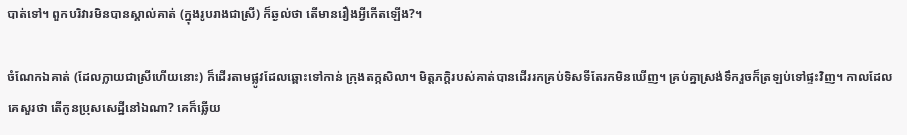បាត់ទៅ។ ពួកបរិវារមិនបានស្គាល់គាត់ (ក្នុងរូបរាងជាស្រី) ក៏ឆ្ងល់ថា តើមានរឿងអ្វីកើតឡើង?។

ចំណែកឯគាត់ (ដែលក្លាយជាស្រីហើយនោះ) ក៏ដើរតាមផ្លូវដែលឆ្ពោះទៅកាន់ ក្រុងតក្កសិលា។ មិត្តភក្តិរបស់គាត់បានដើររកគ្រប់ទិសទីតែរកមិនឃើញ។ គ្រប់គ្នាស្រង់ទឹករួចក៏ត្រឡប់ទៅផ្ទះវិញ។ កាលដែលគេសួរថា តើកូនប្រុសសេដ្ឋីនៅឯណា? គេក៏ឆ្លើយ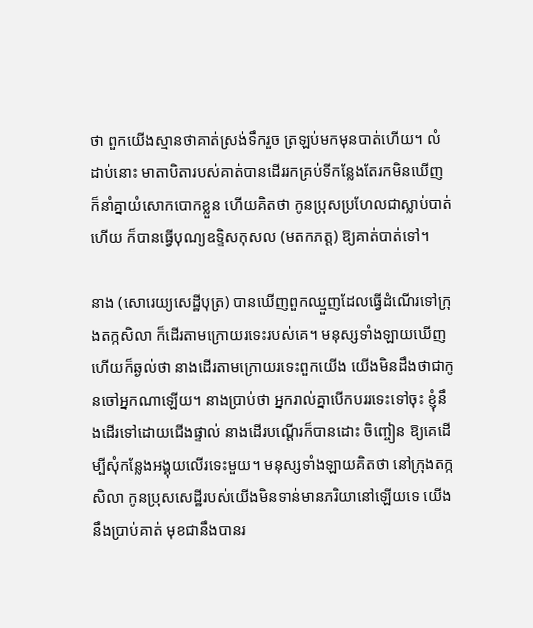ថា ពួកយើងស្មានថាគាត់ស្រង់ទឹករួច ត្រឡប់មកមុនបាត់ហើយ។ លំដាប់នោះ មាតាបិតារបស់គាត់បានដើររកគ្រប់ទីកន្លែងតែរកមិនឃើញ ក៏នាំគ្នាយំសោកបោកខ្លួន ហើយគិតថា កូនប្រុសប្រហែលជាស្លាប់បាត់ហើយ ក៏បានធ្វើបុណ្យឧទ្ទិសកុសល (មតកភត្ត) ឱ្យគាត់បាត់ទៅ។

នាង (សោរេយ្យសេដ្ឋីបុត្រ) បានឃើញពួកឈ្មួញដែលធ្វើដំណើរទៅក្រុងតក្កសិលា ក៏ដើរតាមក្រោយរទេះរបស់គេ។ មនុស្សទាំងឡាយឃើញហើយក៏ឆ្ងល់ថា នាងដើរតាមក្រោយរទេះពួកយើង យើងមិនដឹងថាជាកូនចៅអ្នកណាឡើយ។ នាងប្រាប់ថា អ្នករាល់គ្នាបើកបររទេះទៅចុះ ខ្ញុំនឹងដើរទៅដោយជើងផ្ទាល់ នាងដើរបណ្ដើរក៏បានដោះ ចិញ្ចៀន ឱ្យគេដើម្បីសុំកន្លែងអង្គុយលើរទេះមួយ។ មនុស្សទាំងឡាយគិតថា នៅក្រុងតក្កសិលា កូនប្រុសសេដ្ឋីរបស់យើងមិនទាន់មានភរិយានៅឡើយទេ យើងនឹងប្រាប់គាត់ មុខជានឹងបានរ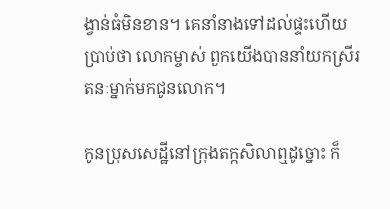ង្វាន់ធំមិនខាន។ គេនាំនាងទៅដល់ផ្ទះហើយប្រាប់ថា លោកម្ចាស់ ពួកយើងបាននាំយកស្រីរតនៈម្នាក់មកជូនលោក។

កូនប្រុសសេដ្ឋីនៅក្រុងតក្កសិលាឮដូច្នោះ ក៏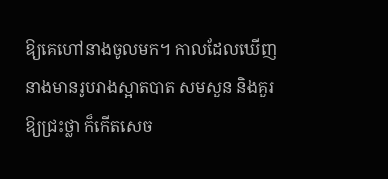ឱ្យគេហៅនាងចូលមក។ កាលដែលឃើញនាងមានរូបរាងស្អាតបាត សមសួន និងគួរឱ្យជ្រះថ្លា ក៏កើតសេច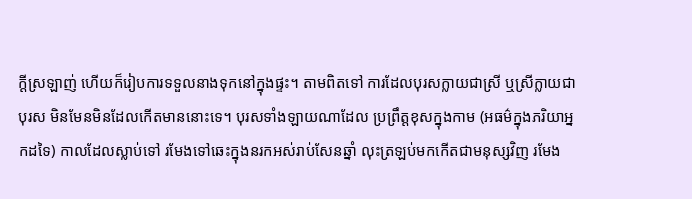ក្ដីស្រឡាញ់ ហើយក៏រៀបការទទួលនាងទុកនៅក្នុងផ្ទះ។ តាមពិតទៅ ការដែលបុរសក្លាយជាស្រី ឬស្រីក្លាយជាបុរស មិនមែនមិនដែលកើតមាននោះទេ។ បុរសទាំងឡាយណាដែល ប្រព្រឹត្តខុសក្នុងកាម (អធម៌ក្នុងភរិយាអ្នកដទៃ) កាលដែលស្លាប់ទៅ រមែងទៅឆេះក្នុងនរកអស់រាប់សែនឆ្នាំ លុះត្រឡប់មកកើតជាមនុស្សវិញ រមែង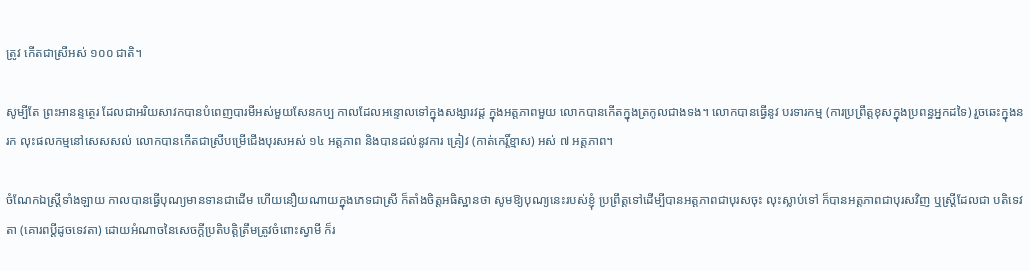ត្រូវ កើតជាស្រីអស់ ១០០ ជាតិ។

សូម្បីតែ ព្រះអានន្ទត្ថេរ ដែលជាអរិយសាវកបានបំពេញបារមីអស់មួយសែនកប្ប កាលដែលអន្ទោលទៅក្នុងសង្សារវដ្ត ក្នុងអត្តភាពមួយ លោកបានកើតក្នុងត្រកូលជាងទង។ លោកបានធ្វើនូវ បរទារកម្ម (ការប្រព្រឹត្តខុសក្នុងប្រពន្ធអ្នកដទៃ) រួចឆេះក្នុងនរក លុះផលកម្មនៅសេសសល់ លោកបានកើតជាស្រីបម្រើជើងបុរសអស់ ១៤ អត្តភាព និងបានដល់នូវការ គ្រៀវ (កាត់កេរ្តិ៍ខ្មាស) អស់ ៧ អត្តភាព។

ចំណែកឯស្រ្តីទាំងឡាយ កាលបានធ្វើបុណ្យមានទានជាដើម ហើយនឿយណាយក្នុងភេទជាស្រី ក៏តាំងចិត្តអធិស្ឋានថា សូមឱ្យបុណ្យនេះរបស់ខ្ញុំ ប្រព្រឹត្តទៅដើម្បីបានអត្តភាពជាបុរសចុះ លុះស្លាប់ទៅ ក៏បានអត្តភាពជាបុរសវិញ ឬស្រ្តីដែលជា បតិទេវតា (គោរពប្ដីដូចទេវតា) ដោយអំណាចនៃសេចក្ដីប្រតិបត្តិត្រឹមត្រូវចំពោះស្វាមី ក៏រ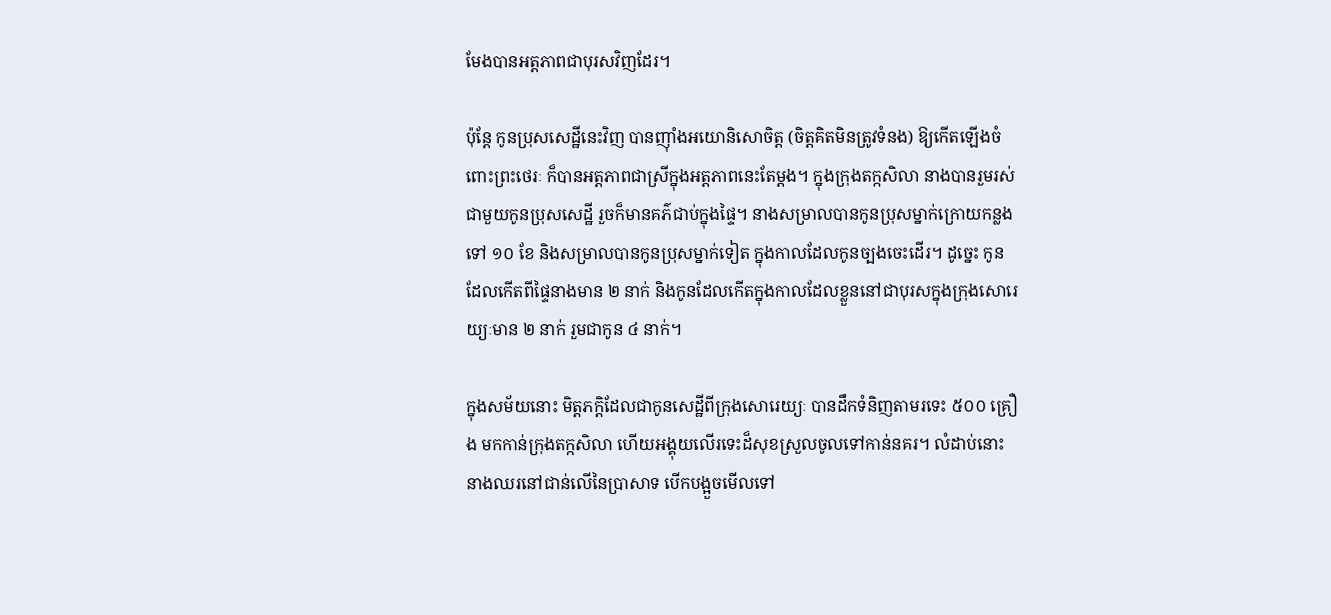មែងបានអត្តភាពជាបុរសវិញដែរ។

ប៉ុន្តែ កូនប្រុសសេដ្ឋីនេះវិញ បានញ៉ាំងអយោនិសោចិត្ត (ចិត្តគិតមិនត្រូវទំនង) ឱ្យកើតឡើងចំពោះព្រះថេរៈ ក៏បានអត្តភាពជាស្រីក្នុងអត្តភាពនេះតែម្ដង។ ក្នុងក្រុងតក្កសិលា នាងបានរួមរស់ជាមួយកូនប្រុសសេដ្ឋី រួចក៏មានគភ៌ជាប់ក្នុងផ្ទៃ។ នាងសម្រាលបានកូនប្រុសម្នាក់ក្រោយកន្លងទៅ ១០ ខែ និងសម្រាលបានកូនប្រុសម្នាក់ទៀត ក្នុងកាលដែលកូនច្បងចេះដើរ។ ដូច្នេះ កូនដែលកើតពីផ្ទៃនាងមាន ២ នាក់ និងកូនដែលកើតក្នុងកាលដែលខ្លួននៅជាបុរសក្នុងក្រុងសោរេយ្យៈមាន ២ នាក់ រួមជាកូន ៤ នាក់។

ក្នុងសម័យនោះ មិត្តភក្តិដែលជាកូនសេដ្ឋីពីក្រុងសោរេយ្យៈ បានដឹកទំនិញតាមរទេះ ៥០០ គ្រឿង មកកាន់ក្រុងតក្កសិលា ហើយអង្គុយលើរទេះដ៏សុខស្រួលចូលទៅកាន់នគរ។ លំដាប់នោះ នាងឈរនៅជាន់លើនៃប្រាសាទ បើកបង្អួចមើលទៅ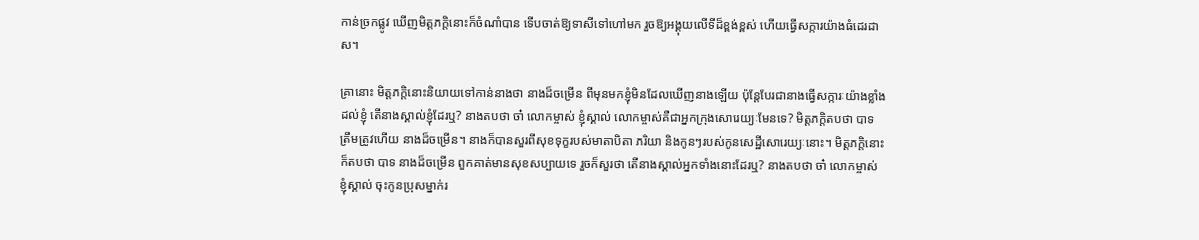កាន់ច្រកផ្លូវ ឃើញមិត្តភក្តិនោះក៏ចំណាំបាន ទើបចាត់ឱ្យទាសីទៅហៅមក រួចឱ្យអង្គុយលើទីដ៏ខ្ពង់ខ្ពស់ ហើយធ្វើសក្ការយ៉ាងធំដេរដាស។

គ្រានោះ មិត្តភក្តិនោះនិយាយទៅកាន់នាងថា នាងដ៏ចម្រើន ពីមុនមកខ្ញុំមិនដែលឃើញនាងឡើយ ប៉ុន្តែបែរជានាងធ្វើសក្ការៈយ៉ាងខ្លាំងដល់ខ្ញុំ តើនាងស្គាល់ខ្ញុំដែរឬ? នាងតបថា ចា៎ លោកម្ចាស់ ខ្ញុំស្គាល់ លោកម្ចាស់គឺជាអ្នកក្រុងសោរេយ្យៈមែនទេ? មិត្តភក្តិតបថា បាទ ត្រឹមត្រូវហើយ នាងដ៏ចម្រើន។ នាងក៏បានសួរពីសុខទុក្ខរបស់មាតាបិតា ភរិយា និងកូនៗរបស់កូនសេដ្ឋីសោរេយ្យៈនោះ។ មិត្តភក្តិនោះក៏តបថា បាទ នាងដ៏ចម្រើន ពួកគាត់មានសុខសប្បាយទេ រួចក៏សួរថា តើនាងស្គាល់អ្នកទាំងនោះដែរឬ? នាងតបថា ចា៎ លោកម្ចាស់ ខ្ញុំស្គាល់ ចុះកូនប្រុសម្នាក់រ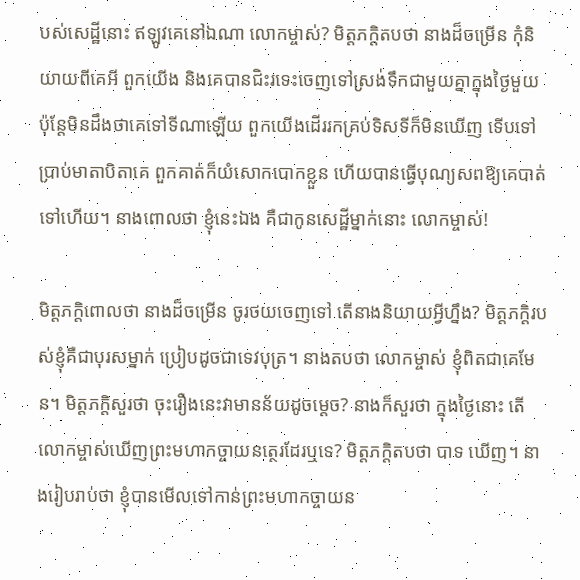បស់សេដ្ឋីនោះ ឥឡូវគេនៅឯណា លោកម្ចាស់? មិត្តភក្តិតបថា នាងដ៏ចម្រើន កុំនិយាយពីគេអី ពួកយើង និងគេបានជិះរទេះចេញទៅស្រង់ទឹកជាមួយគ្នាក្នុងថ្ងៃមួយ ប៉ុន្តែមិនដឹងថាគេទៅទីណាឡើយ ពួកយើងដើររកគ្រប់ទិសទីក៏មិនឃើញ ទើបទៅប្រាប់មាតាបិតាគេ ពួកគាត់ក៏យំសោកបោកខ្លួន ហើយបានធ្វើបុណ្យសពឱ្យគេបាត់ទៅហើយ។ នាងពោលថា ខ្ញុំនេះឯង គឺជាកូនសេដ្ឋីម្នាក់នោះ លោកម្ចាស់!

មិត្តភក្តិពោលថា នាងដ៏ចម្រើន ចូរថយចេញទៅ តើនាងនិយាយអ្វីហ្នឹង? មិត្តភក្តិរបស់ខ្ញុំគឺជាបុរសម្នាក់ ប្រៀបដូចជាទេវបុត្រ។ នាងតបថា លោកម្ចាស់ ខ្ញុំពិតជាគេមែន។ មិត្តភក្តិសួរថា ចុះរឿងនេះវាមានន័យដូចម្ដេច? នាងក៏សួរថា ក្នុងថ្ងៃនោះ តើលោកម្ចាស់ឃើញព្រះមហាកច្ចាយនត្ថេរដែរឬទេ? មិត្តភក្តិតបថា បាទ ឃើញ។ នាងរៀបរាប់ថា ខ្ញុំបានមើលទៅកាន់ព្រះមហាកច្ចាយន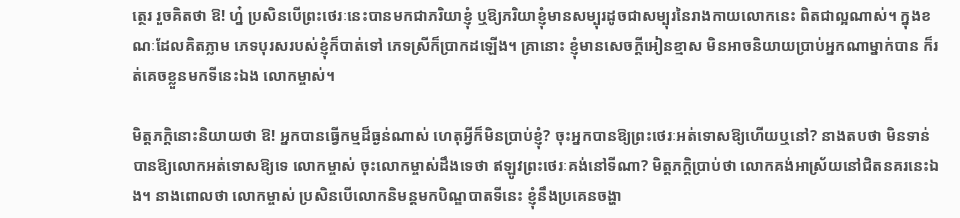ត្ថេរ រួចគិតថា ឱ! ហ្ន៎ ប្រសិនបើព្រះថេរៈនេះបានមកជាភរិយាខ្ញុំ ឬឱ្យភរិយាខ្ញុំមានសម្បុរដូចជាសម្បុរនៃរាងកាយលោកនេះ ពិតជាល្អណាស់។ ក្នុងខណៈដែលគិតភ្លាម ភេទបុរសរបស់ខ្ញុំក៏បាត់ទៅ ភេទស្រីក៏ប្រាកដឡើង។ គ្រានោះ ខ្ញុំមានសេចក្ដីអៀនខ្មាស មិនអាចនិយាយប្រាប់អ្នកណាម្នាក់បាន ក៏រត់គេចខ្លួនមកទីនេះឯង លោកម្ចាស់។

មិត្តភក្តិនោះនិយាយថា ឱ! អ្នកបានធ្វើកម្មដ៏ធ្ងន់ណាស់ ហេតុអ្វីក៏មិនប្រាប់ខ្ញុំ? ចុះអ្នកបានឱ្យព្រះថេរៈអត់ទោសឱ្យហើយឬនៅ? នាងតបថា មិនទាន់បានឱ្យលោកអត់ទោសឱ្យទេ លោកម្ចាស់ ចុះលោកម្ចាស់ដឹងទេថា ឥឡូវព្រះថេរៈគង់នៅទីណា? មិត្តភក្តិប្រាប់ថា លោកគង់អាស្រ័យនៅជិតនគរនេះឯង។ នាងពោលថា លោកម្ចាស់ ប្រសិនបើលោកនិមន្តមកបិណ្ឌបាតទីនេះ ខ្ញុំនឹងប្រគេនចង្ហា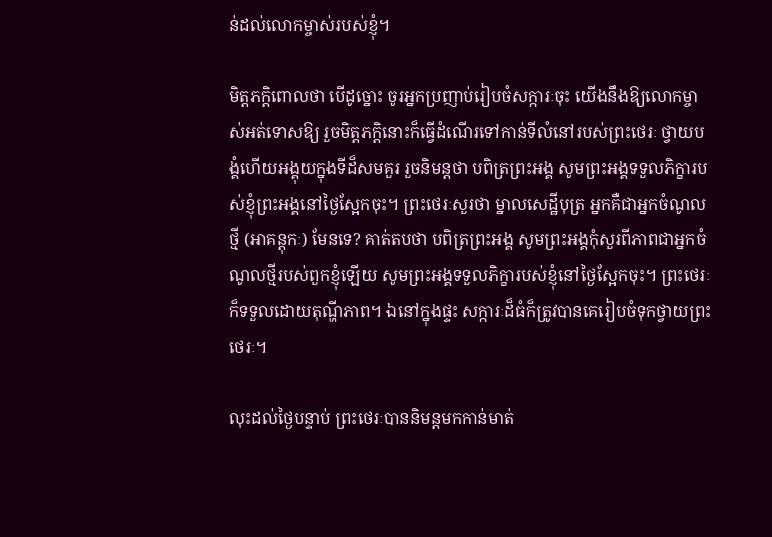ន់ដល់លោកម្ចាស់របស់ខ្ញុំ។

មិត្តភក្តិពោលថា បើដូច្នោះ ចូរអ្នកប្រញាប់រៀបចំសក្ការៈចុះ យើងនឹងឱ្យលោកម្ចាស់អត់ទោសឱ្យ រួចមិត្តភក្តិនោះក៏ធ្វើដំណើរទៅកាន់ទីលំនៅរបស់ព្រះថេរៈ ថ្វាយបង្គំហើយអង្គុយក្នុងទីដ៏សមគួរ រួចនិមន្តថា បពិត្រព្រះអង្គ សូមព្រះអង្គទទួលភិក្ខារបស់ខ្ញុំព្រះអង្គនៅថ្ងៃស្អែកចុះ។ ព្រះថេរៈសួរថា ម្នាលសេដ្ឋីបុត្រ អ្នកគឺជាអ្នកចំណូលថ្មី (អាគន្តុកៈ) មែនទេ? គាត់តបថា បពិត្រព្រះអង្គ សូមព្រះអង្គកុំសួរពីភាពជាអ្នកចំណូលថ្មីរបស់ពួកខ្ញុំឡើយ សូមព្រះអង្គទទួលភិក្ខារបស់ខ្ញុំនៅថ្ងៃស្អែកចុះ។ ព្រះថេរៈក៏ទទួលដោយតុណ្ហីភាព។ ឯនៅក្នុងផ្ទះ សក្ការៈដ៏ធំក៏ត្រូវបានគេរៀបចំទុកថ្វាយព្រះថេរៈ។

លុះដល់ថ្ងៃបន្ទាប់ ព្រះថេរៈបាននិមន្តមកកាន់មាត់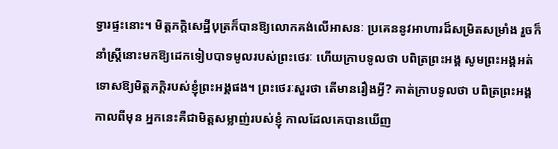ទ្វារផ្ទះនោះ។ មិត្តភក្តិសេដ្ឋីបុត្រក៏បានឱ្យលោកគង់លើអាសនៈ ប្រគេននូវអាហារដ៏សម្រិតសម្រាំង រួចក៏នាំស្រ្តីនោះមកឱ្យដេកទៀបបាទមូលរបស់ព្រះថេរៈ ហើយក្រាបទូលថា បពិត្រព្រះអង្គ សូមព្រះអង្គអត់ទោសឱ្យមិត្តភក្តិរបស់ខ្ញុំព្រះអង្គផង។ ព្រះថេរៈសួរថា តើមានរឿងអ្វី? គាត់ក្រាបទូលថា បពិត្រព្រះអង្គ កាលពីមុន អ្នកនេះគឺជាមិត្តសម្លាញ់របស់ខ្ញុំ កាលដែលគេបានឃើញ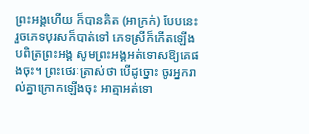ព្រះអង្គហើយ ក៏បានគិត (អាក្រក់) បែបនេះ រួចភេទបុរសក៏បាត់ទៅ ភេទស្រីក៏កើតឡើង បពិត្រព្រះអង្គ សូមព្រះអង្គអត់ទោសឱ្យគេផងចុះ។ ព្រះថេរៈត្រាស់ថា បើដូច្នោះ ចូរអ្នករាល់គ្នាក្រោកឡើងចុះ អាត្មាអត់ទោ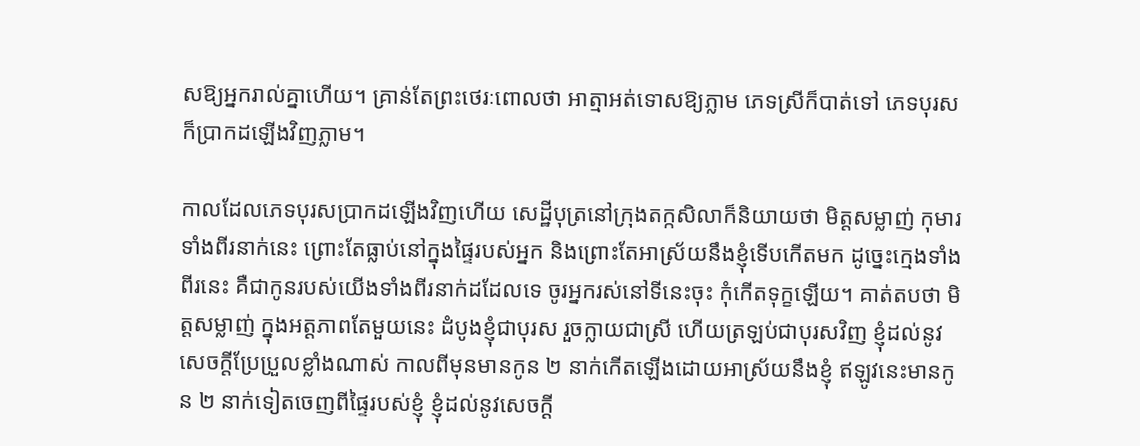សឱ្យអ្នករាល់គ្នាហើយ។ គ្រាន់តែព្រះថេរៈពោលថា អាត្មាអត់ទោសឱ្យភ្លាម ភេទស្រីក៏បាត់ទៅ ភេទបុរសក៏ប្រាកដឡើងវិញភ្លាម។

កាលដែលភេទបុរសប្រាកដឡើងវិញហើយ សេដ្ឋីបុត្រនៅក្រុងតក្កសិលាក៏និយាយថា មិត្តសម្លាញ់ កុមារទាំងពីរនាក់នេះ ព្រោះតែធ្លាប់នៅក្នុងផ្ទៃរបស់អ្នក និងព្រោះតែអាស្រ័យនឹងខ្ញុំទើបកើតមក ដូច្នេះក្មេងទាំងពីរនេះ គឺជាកូនរបស់យើងទាំងពីរនាក់ដដែលទេ ចូរអ្នករស់នៅទីនេះចុះ កុំកើតទុក្ខឡើយ។ គាត់តបថា មិត្តសម្លាញ់ ក្នុងអត្តភាពតែមួយនេះ ដំបូងខ្ញុំជាបុរស រួចក្លាយជាស្រី ហើយត្រឡប់ជាបុរសវិញ ខ្ញុំដល់នូវសេចក្ដីប្រែប្រួលខ្លាំងណាស់ កាលពីមុនមានកូន ២ នាក់កើតឡើងដោយអាស្រ័យនឹងខ្ញុំ ឥឡូវនេះមានកូន ២ នាក់ទៀតចេញពីផ្ទៃរបស់ខ្ញុំ ខ្ញុំដល់នូវសេចក្ដី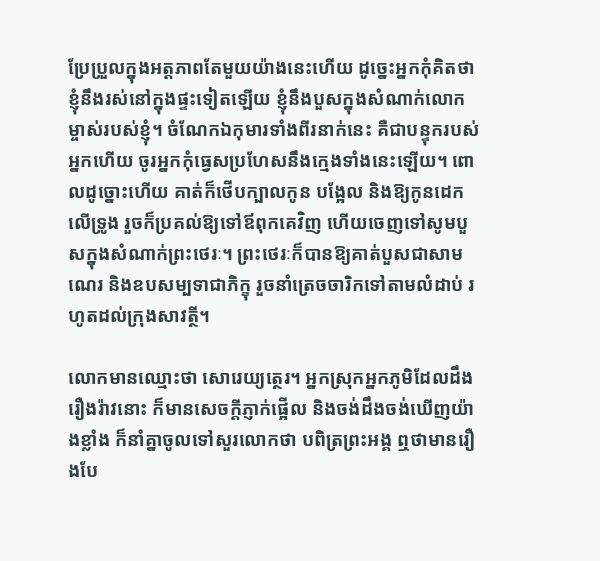ប្រែប្រួលក្នុងអត្តភាពតែមួយយ៉ាងនេះហើយ ដូច្នេះអ្នកកុំគិតថាខ្ញុំនឹងរស់នៅក្នុងផ្ទះទៀតឡើយ ខ្ញុំនឹងបួសក្នុងសំណាក់លោកម្ចាស់របស់ខ្ញុំ។ ចំណែកឯកុមារទាំងពីរនាក់នេះ គឺជាបន្ទុករបស់អ្នកហើយ ចូរអ្នកកុំធ្វេសប្រហែសនឹងក្មេងទាំងនេះឡើយ។ ពោលដូច្នោះហើយ គាត់ក៏ថើបក្បាលកូន បង្អែល និងឱ្យកូនដេកលើទ្រូង រួចក៏ប្រគល់ឱ្យទៅឪពុកគេវិញ ហើយចេញទៅសូមបួសក្នុងសំណាក់ព្រះថេរៈ។ ព្រះថេរៈក៏បានឱ្យគាត់បួសជាសាមណេរ និងឧបសម្បទាជាភិក្ខុ រួចនាំត្រេចចារិកទៅតាមលំដាប់ រហូតដល់ក្រុងសាវត្ថី។

លោកមានឈ្មោះថា សោរេយ្យត្ថេរ។ អ្នកស្រុកអ្នកភូមិដែលដឹងរឿងរ៉ាវនោះ ក៏មានសេចក្ដីភ្ញាក់ផ្អើល និងចង់ដឹងចង់ឃើញយ៉ាងខ្លាំង ក៏នាំគ្នាចូលទៅសួរលោកថា បពិត្រព្រះអង្គ ឮថាមានរឿងបែ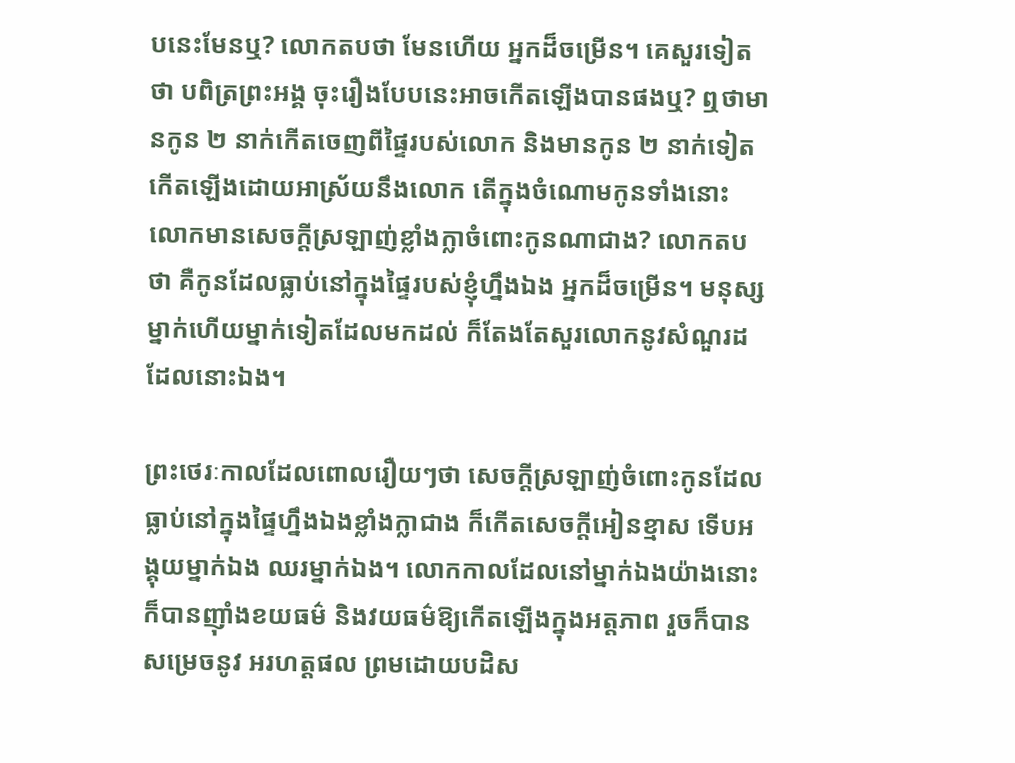បនេះមែនឬ? លោកតបថា មែនហើយ អ្នកដ៏ចម្រើន។ គេសួរទៀតថា បពិត្រព្រះអង្គ ចុះរឿងបែបនេះអាចកើតឡើងបានផងឬ? ឮថាមានកូន ២ នាក់កើតចេញពីផ្ទៃរបស់លោក និងមានកូន ២ នាក់ទៀតកើតឡើងដោយអាស្រ័យនឹងលោក តើក្នុងចំណោមកូនទាំងនោះ លោកមានសេចក្ដីស្រឡាញ់ខ្លាំងក្លាចំពោះកូនណាជាង? លោកតបថា គឺកូនដែលធ្លាប់នៅក្នុងផ្ទៃរបស់ខ្ញុំហ្នឹងឯង អ្នកដ៏ចម្រើន។ មនុស្សម្នាក់ហើយម្នាក់ទៀតដែលមកដល់ ក៏តែងតែសួរលោកនូវសំណួរដដែលនោះឯង។

ព្រះថេរៈកាលដែលពោលរឿយៗថា សេចក្ដីស្រឡាញ់ចំពោះកូនដែលធ្លាប់នៅក្នុងផ្ទៃហ្នឹងឯងខ្លាំងក្លាជាង ក៏កើតសេចក្ដីអៀនខ្មាស ទើបអង្គុយម្នាក់ឯង ឈរម្នាក់ឯង។ លោកកាលដែលនៅម្នាក់ឯងយ៉ាងនោះ ក៏បានញ៉ាំងខយធម៌ និងវយធម៌ឱ្យកើតឡើងក្នុងអត្តភាព រួចក៏បានសម្រេចនូវ អរហត្តផល ព្រមដោយបដិស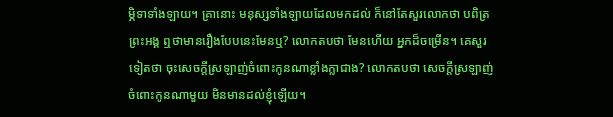ម្ភិទាទាំងឡាយ។ គ្រានោះ មនុស្សទាំងឡាយដែលមកដល់ ក៏នៅតែសួរលោកថា បពិត្រព្រះអង្គ ឮថាមានរឿងបែបនេះមែនឬ? លោកតបថា មែនហើយ អ្នកដ៏ចម្រើន។ គេសួរទៀតថា ចុះសេចក្ដីស្រឡាញ់ចំពោះកូនណាខ្លាំងក្លាជាង? លោកតបថា សេចក្ដីស្រឡាញ់ចំពោះកូនណាមួយ មិនមានដល់ខ្ញុំឡើយ។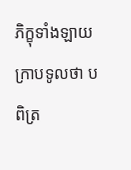ភិក្ខុទាំងឡាយក្រាបទូលថា បពិត្រ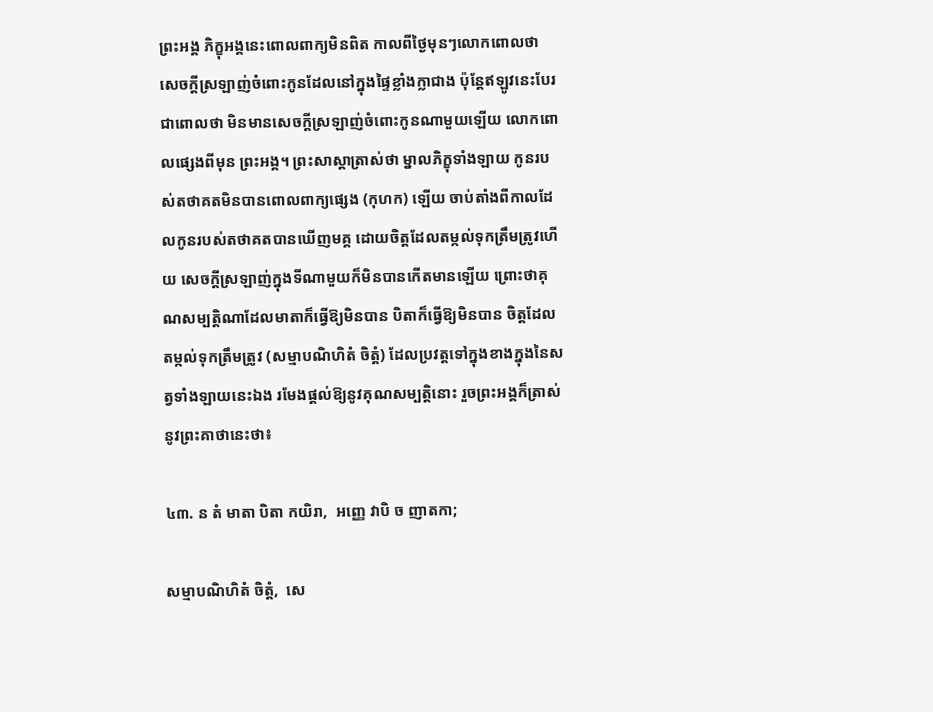ព្រះអង្គ ភិក្ខុអង្គនេះពោលពាក្យមិនពិត កាលពីថ្ងៃមុនៗលោកពោលថា សេចក្ដីស្រឡាញ់ចំពោះកូនដែលនៅក្នុងផ្ទៃខ្លាំងក្លាជាង ប៉ុន្តែឥឡូវនេះបែរជាពោលថា មិនមានសេចក្ដីស្រឡាញ់ចំពោះកូនណាមួយឡើយ លោកពោលផ្សេងពីមុន ព្រះអង្គ។ ព្រះសាស្តាត្រាស់ថា ម្នាលភិក្ខុទាំងឡាយ កូនរបស់តថាគតមិនបានពោលពាក្យផ្សេង (កុហក) ឡើយ ចាប់តាំងពីកាលដែលកូនរបស់តថាគតបានឃើញមគ្គ ដោយចិត្តដែលតម្កល់ទុកត្រឹមត្រូវហើយ សេចក្ដីស្រឡាញ់ក្នុងទីណាមួយក៏មិនបានកើតមានឡើយ ព្រោះថាគុណសម្បត្តិណាដែលមាតាក៏ធ្វើឱ្យមិនបាន បិតាក៏ធ្វើឱ្យមិនបាន ចិត្តដែលតម្កល់ទុកត្រឹមត្រូវ (សម្មាបណិហិតំ ចិត្តំ) ដែលប្រវត្តទៅក្នុងខាងក្នុងនៃសត្វទាំងឡាយនេះឯង រមែងផ្ដល់ឱ្យនូវគុណសម្បត្តិនោះ រួចព្រះអង្គក៏ត្រាស់នូវព្រះគាថានេះថា៖

៤៣. ន តំ មាតា បិតា កយិរា,  អញ្ញេ វាបិ ច ញាតកា;

សម្មាបណិហិតំ ចិត្តំ,  សេ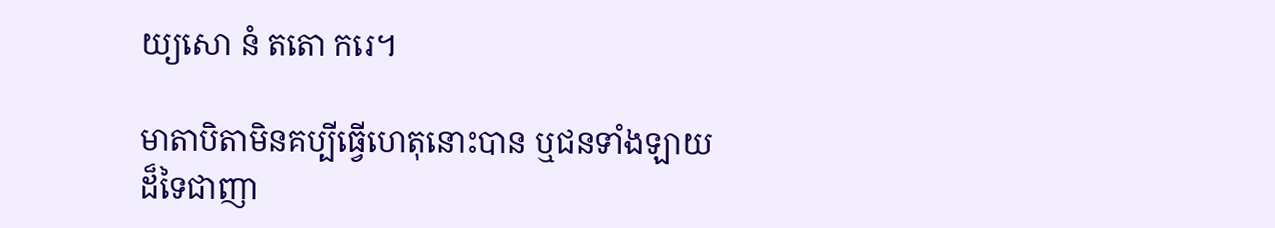យ្យសោ នំ តតោ ករេ។

មាតាបិតាមិនគប្បីធ្វើហេតុនោះបាន ឬជនទាំងឡាយដ៏ទៃជាញា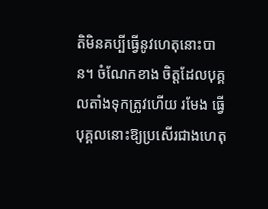តិមិនគប្បីធ្វើនូវហេតុនោះបាន។ ចំណែកខាង ចិត្តដែលបុគ្គលតាំងទុកត្រូវហើយ រមែង ធ្វើបុគ្គលនោះឱ្យប្រសើរជាងហេតុ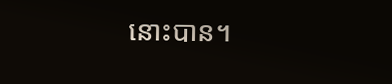នោះបាន។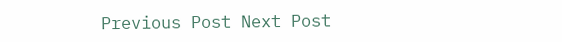Previous Post Next Post